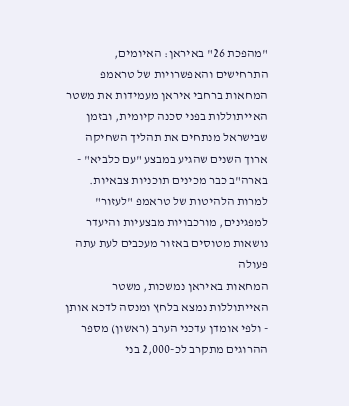"מהפכת 26" באיראן: האיומים, התרחישים והאפשרויות של טראמפ
המחאות ברחבי איראן מעמידות את משטר האייתוללות בפני סכנה קיומית, ובזמן שבישראל מנתחים את תהליך השחיקה ארוך השנים שהגיע במבצע "עם כלביא" - בארה"ב כבר מכינים תוכניות צבאיות. למרות הלהיטות של טראמפ "לעזור" למפגינים, מורכבויות מבצעיות והיעדר נושאות מטוסים באזור מעכבים לעת עתה פעולה
המחאות באיראן נמשכות, משטר האייתוללות נמצא בלחץ ומנסה לדכא אותן - ולפי אומדן עדכני הערב (ראשון) מספר ההרוגים מתקרב לכ-2,000 בני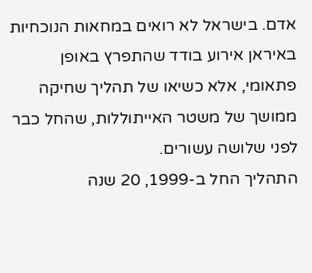אדם. בישראל לא רואים במחאות הנוכחיות באיראן אירוע בודד שהתפרץ באופן פתאומי, אלא כשיאו של תהליך שחיקה ממושך של משטר האייתוללות, שהחל כבר לפני שלושה עשורים.
התהליך החל ב-1999, 20 שנה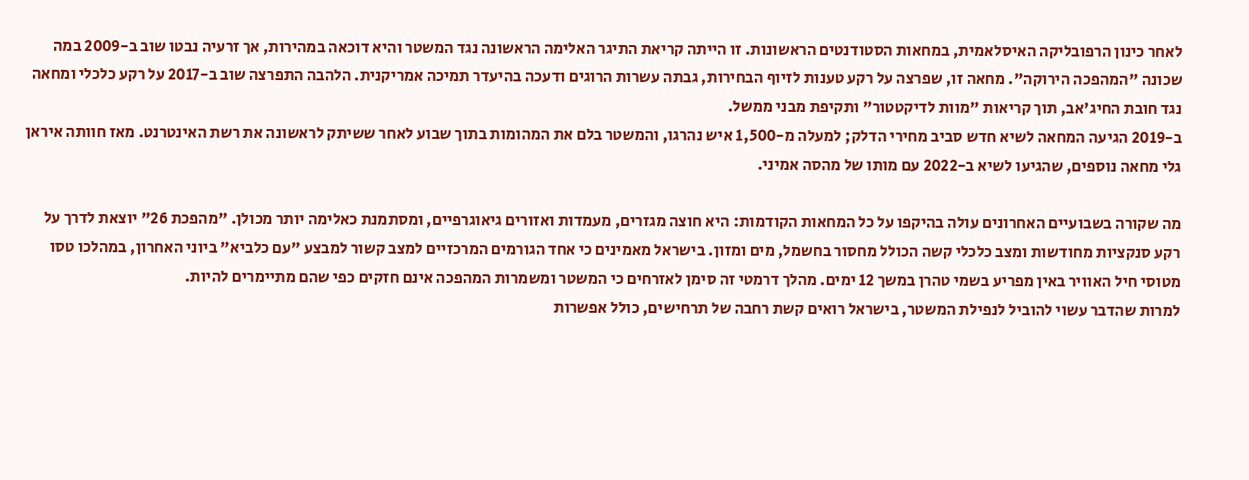לאחר כינון הרפובליקה האיסלאמית, במחאות הסטודנטים הראשונות. זו הייתה קריאת התיגר האלימה הראשונה נגד המשטר והיא דוכאה במהירות, אך זרעיה נבטו שוב ב-2009 במה שכונה "המהפכה הירוקה". מחאה זו, שפרצה על רקע טענות לזיוף הבחירות, גבתה עשרות הרוגים ודעכה בהיעדר תמיכה אמריקנית. הלהבה התפרצה שוב ב-2017 על רקע כלכלי ומחאה נגד חובת החיג'אב, תוך קריאות "מוות לדיקטטור" ותקיפת מבני ממשל.
ב-2019 הגיעה המחאה לשיא חדש סביב מחירי הדלק; למעלה מ-1,500 איש נהרגו, והמשטר בלם את המהומות בתוך שבוע לאחר ששיתק לראשונה את רשת האינטרנט. מאז חוותה איראן גלי מחאה נוספים, שהגיעו לשיא ב-2022 עם מותו של מהסה אמיני.

מה שקורה בשבועיים האחרונים עולה בהיקפו על כל המחאות הקודמות: היא חוצה מגזרים, מעמדות ואזורים גיאוגרפיים, ומסתמנת כאלימה יותר מכולן. "מהפכת 26" יוצאת לדרך על רקע סנקציות מחודשות ומצב כלכלי קשה הכולל מחסור בחשמל, מים ומזון. בישראל מאמינים כי אחד הגורמים המרכזיים למצב קשור למבצע "עם כלביא" ביוני האחרון, במהלכו טסו מטוסי חיל האוויר באין מפריע בשמי טהרן במשך 12 ימים. מהלך דרמטי זה סימן לאזרחים כי המשטר ומשמרות המהפכה אינם חזקים כפי שהם מתיימרים להיות.
למרות שהדבר עשוי להוביל לנפילת המשטר, בישראל רואים קשת רחבה של תרחישים, כולל אפשרות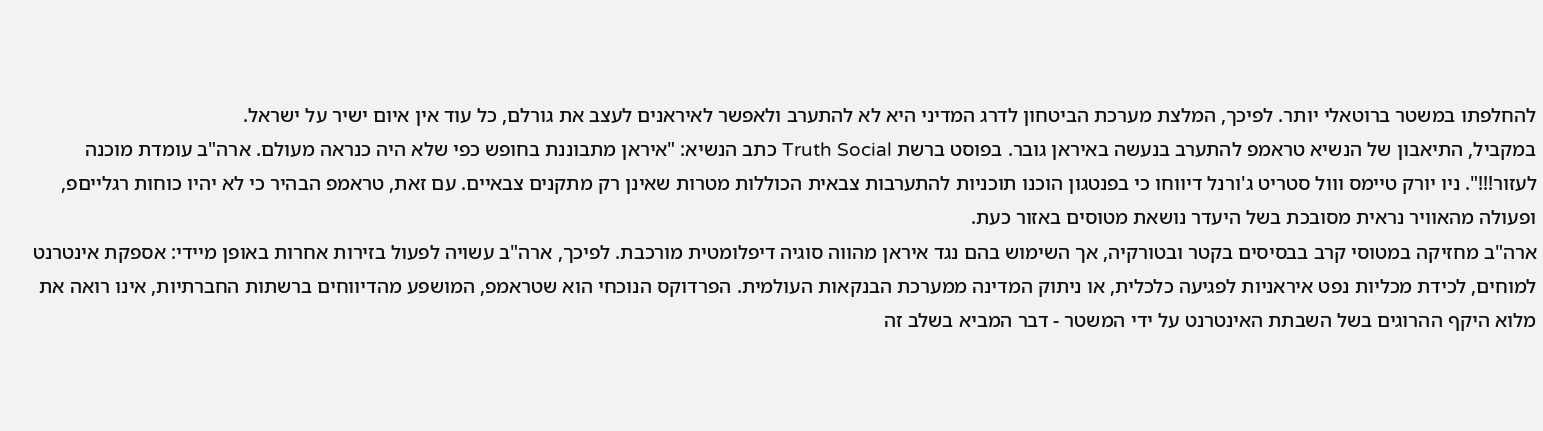להחלפתו במשטר ברוטאלי יותר. לפיכך, המלצת מערכת הביטחון לדרג המדיני היא לא להתערב ולאפשר לאיראנים לעצב את גורלם, כל עוד אין איום ישיר על ישראל.
במקביל, התיאבון של הנשיא טראמפ להתערב בנעשה באיראן גובר. בפוסט ברשת Truth Social כתב הנשיא: "איראן מתבוננת בחופש כפי שלא היה כנראה מעולם. ארה"ב עומדת מוכנה לעזור!!!". ניו יורק טיימס ווול סטריט ג'ורנל דיווחו כי בפנטגון הוכנו תוכניות להתערבות צבאית הכוללות מטרות שאינן רק מתקנים צבאיים. עם זאת, טראמפ הבהיר כי לא יהיו כוחות רגלייםפ, ופעולה מהאוויר נראית מסובכת בשל היעדר נושאת מטוסים באזור כעת.
ארה"ב מחזיקה במטוסי קרב בבסיסים בקטר ובטורקיה, אך השימוש בהם נגד איראן מהווה סוגיה דיפלומטית מורכבת. לפיכך, ארה"ב עשויה לפעול בזירות אחרות באופן מיידי: אספקת אינטרנט למוחים, לכידת מכליות נפט איראניות לפגיעה כלכלית, או ניתוק המדינה ממערכת הבנקאות העולמית. הפרדוקס הנוכחי הוא שטראמפ, המושפע מהדיווחים ברשתות החברתיות, אינו רואה את מלוא היקף ההרוגים בשל השבתת האינטרנט על ידי המשטר - דבר המביא בשלב זה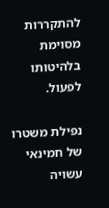להתקררות מסוימת בלהיטותו לפעול.

נפילת משטרו של חמינאי עשויה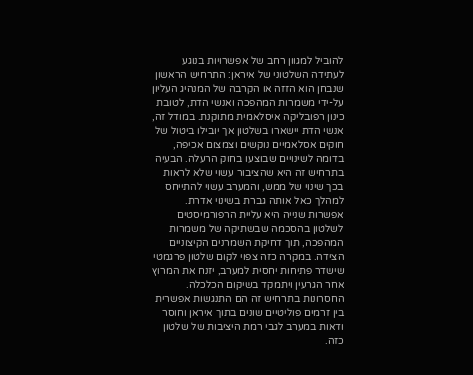להוביל למגוון רחב של אפשרויות בנוגע לעתידה השלטוני של איראן: התרחיש הראשון שנבחן הוא הזזה או הקרבה של המנהיג העליון על-ידי משמרות המהפכה ואנשי הדת, לטובת כינון רפובליקה איסלאמית מתוקנת. במודל זה, אנשי הדת יישארו בשלטון אך יובילו ביטול של חוקים אסלאמיים נוקשים וצמצום אכיפה, בדומה לשינויים שבוצעו בחוק הרעלה. הבעיה בתרחיש זה היא שהציבור עשוי שלא לראות בכך שינוי של ממש, והמערב עשוי להתייחס למהלך כאל אותה גברת בשינוי אדרת.
אפשרות שנייה היא עליית הרפורמיסטים לשלטון בהסכמה שבשתיקה של משמרות המהפכה, תוך דחיקת השמרנים הקיצוניים הצידה. במקרה כזה צפוי לקום שלטון פרגמטי שישדר פתיחות יחסית למערב, יזנח את המרוץ אחר הגרעין ויתמקד בשיקום הכלכלה. החסרונות בתרחיש זה הם התנגשות אפשרית בין זרמים פוליטיים שונים בתוך איראן וחוסר ודאות במערב לגבי רמת היציבות של שלטון כזה.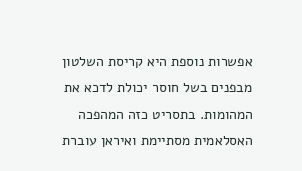אפשרות נוספת היא קריסת השלטון מבפנים בשל חוסר יכולת לדכא את המהומות. בתסריט כזה המהפכה האסלאמית מסתיימת ואיראן עוברת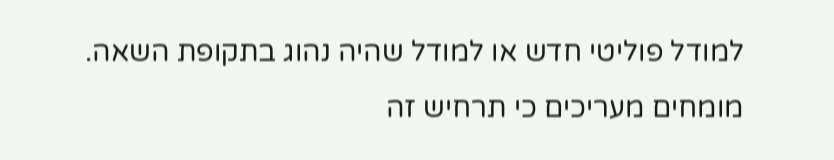למודל פוליטי חדש או למודל שהיה נהוג בתקופת השאה. מומחים מעריכים כי תרחיש זה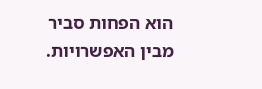הוא הפחות סביר מבין האפשרויות.